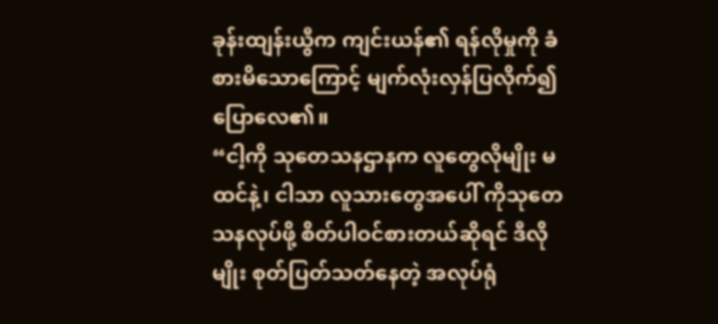ခုန်းထျန်းယွီက ကျင်းယန်၏ ရန်လိုမှုကို ခံစားမိသောကြောင့် မျက်လုံးလှန်ပြလိုက်၍ ပြောလေ၏။
“ငါ့ကို သုတေသနဌာနက လူတွေလိုမျိုး မထင်နဲ့၊ ငါသာ လူသားတွေအပေါ် ကိုသုတေသနလုပ်ဖို့ စိတ်ပါဝင်စားတယ်ဆိုရင် ဒီလိုမျိုး စုတ်ပြတ်သတ်နေတဲ့ အလုပ်ရုံ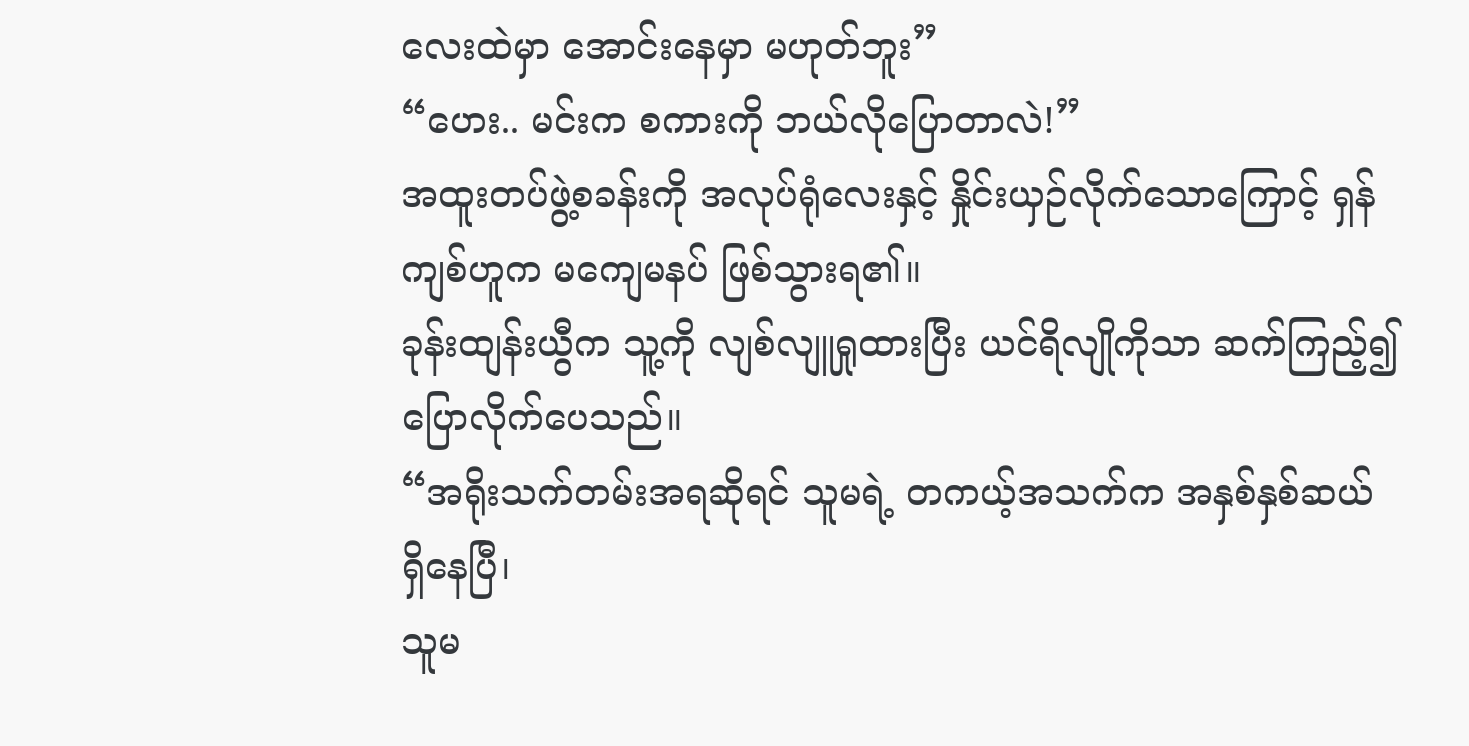လေးထဲမှာ အောင်းနေမှာ မဟုတ်ဘူး”
“ဟေး.. မင်းက စကားကို ဘယ်လိုပြောတာလဲ!”
အထူးတပ်ဖွဲ့စခန်းကို အလုပ်ရုံလေးနှင့် နှိုင်းယှဉ်လိုက်သောကြောင့် ရှန်ကျစ်ဟူက မကျေမနပ် ဖြစ်သွားရ၏။
ခုန်းထျန်းယွီက သူ့ကို လျစ်လျူရှုထားပြီး ယင်ရိလျိုကိုသာ ဆက်ကြည့်၍ ပြောလိုက်ပေသည်။
“အရိုးသက်တမ်းအရဆိုရင် သူမရဲ့ တကယ့်အသက်က အနှစ်နှစ်ဆယ် ရှိနေပြီ၊
သူမ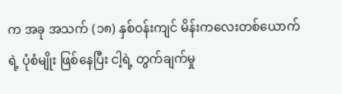က အခု အသက် (၁၈) နှစ်ဝန်းကျင် မိန်းကလေးတစ်ယောက်ရဲ့ ပုံစံမျိုး ဖြစ်နေပြီး ငါ့ရဲ့ တွက်ချက်မှု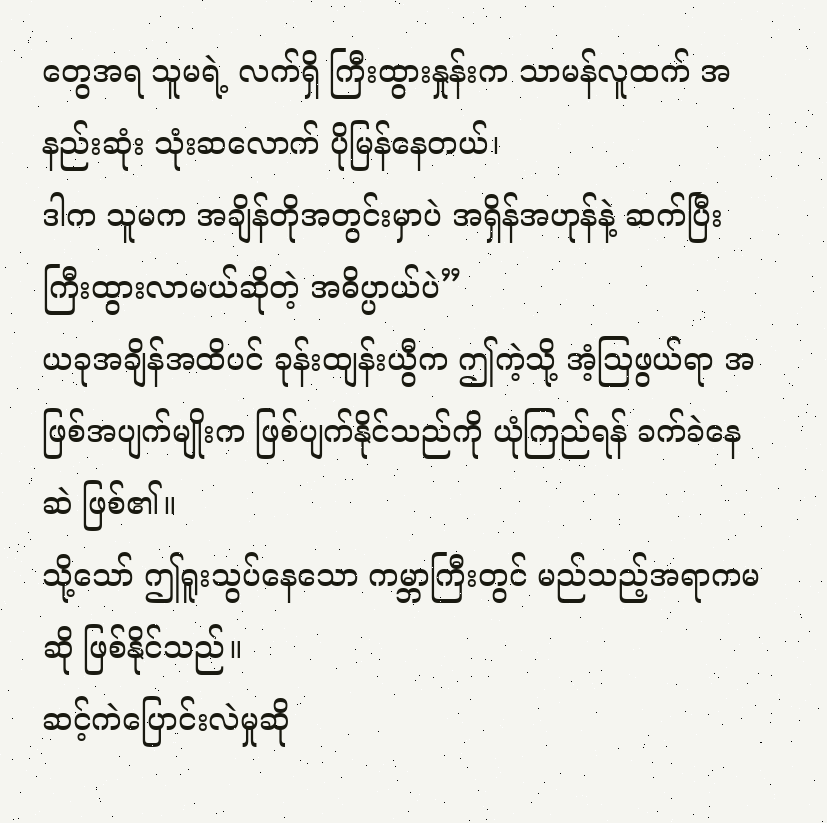တွေအရ သူမရဲ့ လက်ရှိ ကြီးထွားနှုန်းက သာမန်လူထက် အနည်းဆုံး သုံးဆလောက် ပိုမြန်နေတယ်၊
ဒါက သူမက အချိန်တိုအတွင်းမှာပဲ အရှိန်အဟုန်နဲ့ ဆက်ပြီး ကြီးထွားလာမယ်ဆိုတဲ့ အဓိပ္ပာယ်ပဲ”
ယခုအချိန်အထိပင် ခုန်းထျန်းယွီက ဤကဲ့သို့ အံ့ဩဖွယ်ရာ အဖြစ်အပျက်မျိုးက ဖြစ်ပျက်နိုင်သည်ကို ယုံကြည်ရန် ခက်ခဲနေဆဲ ဖြစ်၏။
သို့သော် ဤရူးသွပ်နေသော ကမ္ဘာကြီးတွင် မည်သည့်အရာကမဆို ဖြစ်နိုင်သည်။
ဆင့်ကဲပြောင်းလဲမှုဆို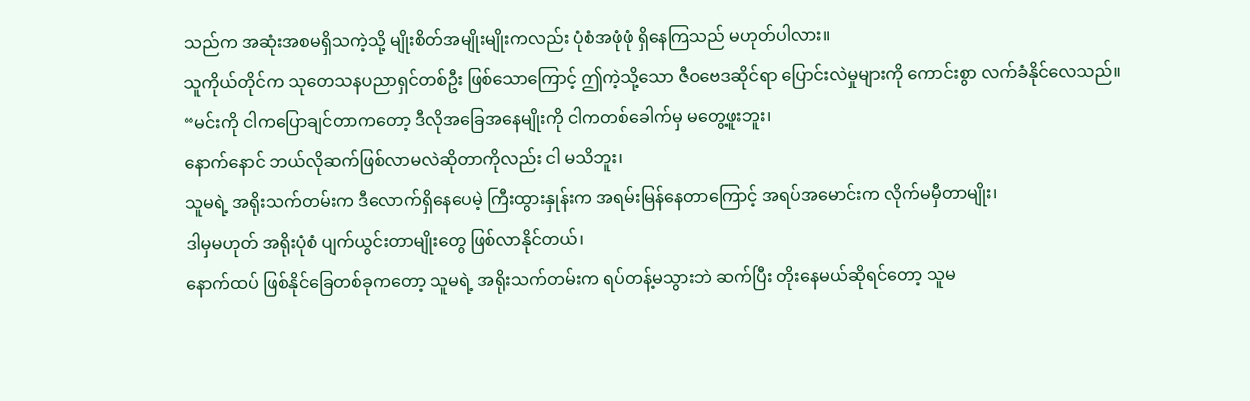သည်က အဆုံးအစမရှိသကဲ့သို့ မျိုးစိတ်အမျိုးမျိုးကလည်း ပုံစံအဖုံဖုံ ရှိနေကြသည် မဟုတ်ပါလား။
သူကိုယ်တိုင်က သုတေသနပညာရှင်တစ်ဦး ဖြစ်သောကြောင့် ဤကဲ့သို့သော ဇီဝဗေဒဆိုင်ရာ ပြောင်းလဲမှုများကို ကောင်းစွာ လက်ခံနိုင်လေသည်။
“မင်းကို ငါကပြောချင်တာကတော့ ဒီလိုအခြေအနေမျိုးကို ငါကတစ်ခေါက်မှ မတွေ့ဖူးဘူး၊
နောက်နောင် ဘယ်လိုဆက်ဖြစ်လာမလဲဆိုတာကိုလည်း ငါ မသိဘူး၊
သူမရဲ့ အရိုးသက်တမ်းက ဒီလောက်ရှိနေပေမဲ့ ကြီးထွားနှုန်းက အရမ်းမြန်နေတာကြောင့် အရပ်အမောင်းက လိုက်မမှီတာမျိုး၊
ဒါမှမဟုတ် အရိုးပုံစံ ပျက်ယွင်းတာမျိုးတွေ ဖြစ်လာနိုင်တယ်၊
နောက်ထပ် ဖြစ်နိုင်ခြေတစ်ခုကတော့ သူမရဲ့ အရိုးသက်တမ်းက ရပ်တန့်မသွားဘဲ ဆက်ပြီး တိုးနေမယ်ဆိုရင်တော့ သူမ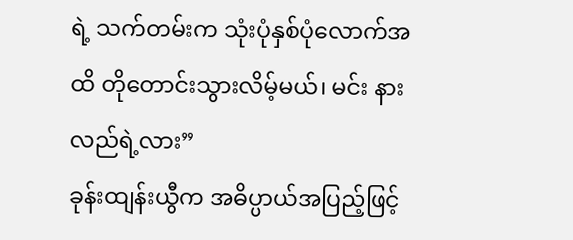ရဲ့ သက်တမ်းက သုံးပုံနှစ်ပုံလောက်အထိ တိုတောင်းသွားလိမ့်မယ်၊ မင်း နားလည်ရဲ့လား”
ခုန်းထျန်းယွီက အဓိပ္ပာယ်အပြည့်ဖြင့်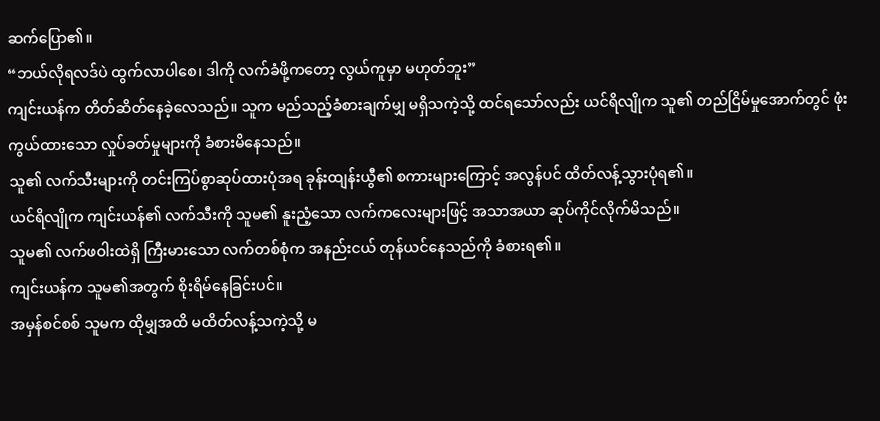ဆက်ပြော၏။
“ဘယ်လိုရလဒ်ပဲ ထွက်လာပါစေ၊ ဒါကို လက်ခံဖို့ကတော့ လွယ်ကူမှာ မဟုတ်ဘူး”
ကျင်းယန်က တိတ်ဆိတ်နေခဲ့လေသည်။ သူက မည်သည့်ခံစားချက်မျှ မရှိသကဲ့သို့ ထင်ရသော်လည်း ယင်ရိလျိုက သူ၏ တည်ငြိမ်မှုအောက်တွင် ဖုံးကွယ်ထားသော လှုပ်ခတ်မှုများကို ခံစားမိနေသည်။
သူ၏ လက်သီးများကို တင်းကြပ်စွာဆုပ်ထားပုံအရ ခုန်းထျန်းယွီ၏ စကားများကြောင့် အလွန်ပင် ထိတ်လန့်သွားပုံရ၏။
ယင်ရိလျိုက ကျင်းယန်၏ လက်သီးကို သူမ၏ နူးညံ့သော လက်ကလေးများဖြင့် အသာအယာ ဆုပ်ကိုင်လိုက်မိသည်။
သူမ၏ လက်ဖဝါးထဲရှိ ကြီးမားသော လက်တစ်စုံက အနည်းငယ် တုန်ယင်နေသည်ကို ခံစားရ၏။
ကျင်းယန်က သူမ၏အတွက် စိုးရိမ်နေခြင်းပင်။
အမှန်စင်စစ် သူမက ထိုမျှအထိ မထိတ်လန့်သကဲ့သို့ မ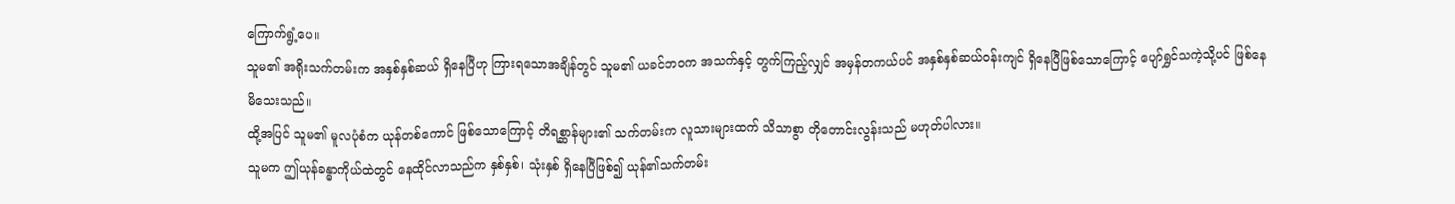ကြောက်ရွံ့ပေ။
သူမ၏ အရိုးသက်တမ်းက အနှစ်နှစ်ဆယ် ရှိနေပြီဟု ကြားရသောအချိန်တွင် သူမ၏ ယခင်ဘဝက အသက်နှင့် တွက်ကြည့်လျှင် အမှန်တကယ်ပင် အနှစ်နှစ်ဆယ်ဝန်းကျင် ရှိနေပြီဖြစ်သောကြောင့် ပျော်ရွှင်သကဲ့သို့ပင် ဖြစ်နေမိသေးသည်။
ထို့အပြင် သူမ၏ မူလပုံစံက ယုန်တစ်ကောင် ဖြစ်သောကြောင့် တိရစ္ဆာန်များ၏ သက်တမ်းက လူသားများထက် သိသာစွာ တိုတောင်းလွန်းသည် မဟုတ်ပါလား။
သူမက ဤယုန်ခန္ဓာကိုယ်ထဲတွင် နေထိုင်လာသည်က နှစ်နှစ်၊ သုံးနှစ် ရှိနေပြီဖြစ်၍ ယုန်၏သက်တမ်း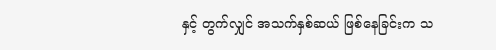နှင့် တွက်လျှင် အသက်နှစ်ဆယ် ဖြစ်နေခြင်းက သ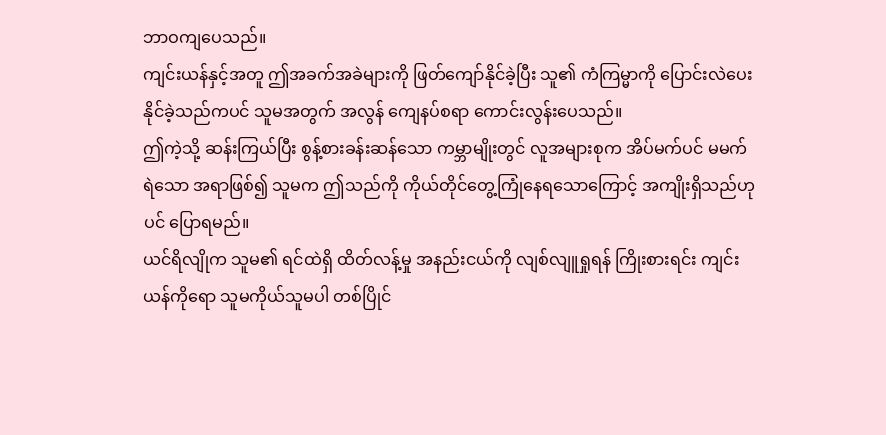ဘာဝကျပေသည်။
ကျင်းယန်နှင့်အတူ ဤအခက်အခဲများကို ဖြတ်ကျော်နိုင်ခဲ့ပြီး သူ၏ ကံကြမ္မာကို ပြောင်းလဲပေးနိုင်ခဲ့သည်ကပင် သူမအတွက် အလွန် ကျေနပ်စရာ ကောင်းလွန်းပေသည်။
ဤကဲ့သို့ ဆန်းကြယ်ပြီး စွန့်စားခန်းဆန်သော ကမ္ဘာမျိုးတွင် လူအများစုက အိပ်မက်ပင် မမက်ရဲသော အရာဖြစ်၍ သူမက ဤသည်ကို ကိုယ်တိုင်တွေ့ကြုံနေရသောကြောင့် အကျိုးရှိသည်ဟုပင် ပြောရမည်။
ယင်ရိလျိုက သူမ၏ ရင်ထဲရှိ ထိတ်လန့်မှု အနည်းငယ်ကို လျစ်လျူရှုရန် ကြိုးစားရင်း ကျင်းယန်ကိုရော သူမကိုယ်သူမပါ တစ်ပြိုင်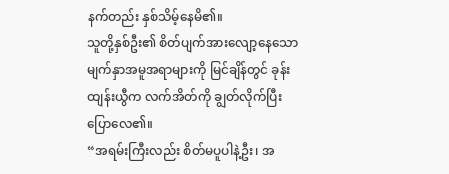နက်တည်း နှစ်သိမ့်နေမိ၏။
သူတို့နှစ်ဦး၏ စိတ်ပျက်အားလျော့နေသော မျက်နှာအမူအရာများကို မြင်ချိန်တွင် ခုန်းထျန်းယွီက လက်အိတ်ကို ချွတ်လိုက်ပြီး ပြောလေ၏။
“အရမ်းကြီးလည်း စိတ်မပူပါနဲ့ဦး၊ အ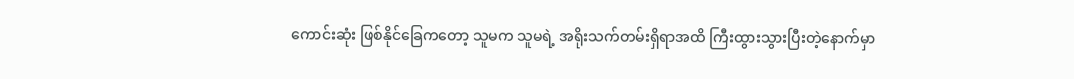ကောင်းဆုံး ဖြစ်နိုင်ခြေကတော့ သူမက သူမရဲ့ အရိုးသက်တမ်းရှိရာအထိ ကြီးထွားသွားပြီးတဲ့နောက်မှာ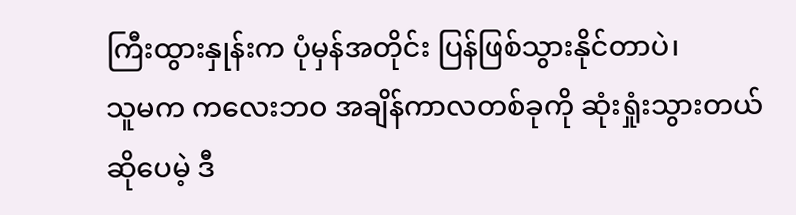ကြီးထွားနှုန်းက ပုံမှန်အတိုင်း ပြန်ဖြစ်သွားနိုင်တာပဲ၊
သူမက ကလေးဘဝ အချိန်ကာလတစ်ခုကို ဆုံးရှုံးသွားတယ်ဆိုပေမဲ့ ဒီ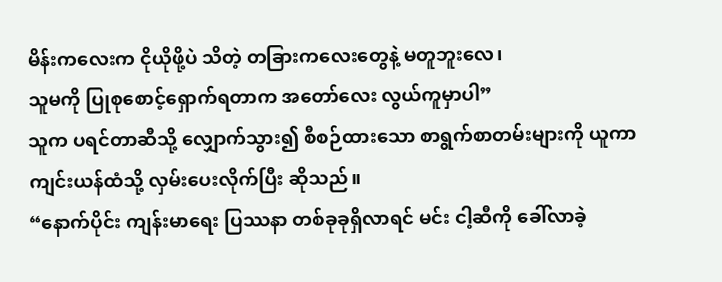မိန်းကလေးက ငိုယိုဖို့ပဲ သိတဲ့ တခြားကလေးတွေနဲ့ မတူဘူးလေ၊
သူမကို ပြုစုစောင့်ရှောက်ရတာက အတော်လေး လွယ်ကူမှာပါ”
သူက ပရင်တာဆီသို့ လျှောက်သွား၍ စီစဉ်ထားသော စာရွက်စာတမ်းများကို ယူကာ ကျင်းယန်ထံသို့ လှမ်းပေးလိုက်ပြီး ဆိုသည်။
“နောက်ပိုင်း ကျန်းမာရေး ပြဿနာ တစ်ခုခုရှိလာရင် မင်း ငါ့ဆီကို ခေါ်လာခဲ့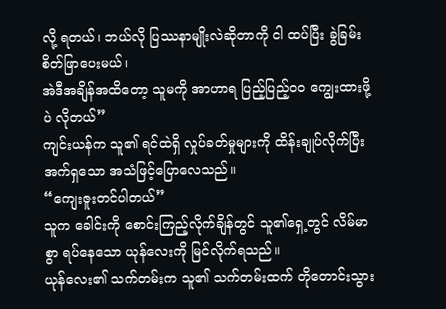လို့ ရတယ်၊ ဘယ်လို ပြဿနာမျိုးလဲဆိုတာကို ငါ ထပ်ပြီး ခွဲခြမ်းစိတ်ဖြာပေးမယ်၊
အဲဒီအချိန်အထိတော့ သူမကို အာဟာရ ပြည့်ပြည့်ဝဝ ကျွေးထားဖို့ပဲ လိုတယ်”
ကျင်းယန်က သူ၏ ရင်ထဲရှိ လှုပ်ခတ်မှုများကို ထိန်းချုပ်လိုက်ပြီး အက်ရှသော အသံဖြင့်ပြောလေသည်။
“ကျေးဇူးတင်ပါတယ်”
သူက ခေါင်းကို စောင်းကြည့်လိုက်ချိန်တွင် သူ၏ရှေ့တွင် လိမ်မာစွာ ရပ်နေသော ယုန်လေးကို မြင်လိုက်ရသည်။
ယုန်လေး၏ သက်တမ်းက သူ၏ သက်တမ်းထက် တိုတောင်းသွား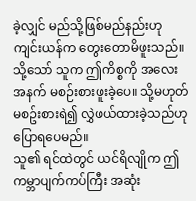ခဲ့လျှင် မည်သို့ဖြစ်မည်နည်းဟု ကျင်းယန်က တွေးတောမိဖူးသည်။
သို့သော် သူက ဤကိစ္စကို အလေးအနက် မစဉ်းစားဖူးခဲ့ပေ။ သို့မဟုတ် မစဥ်းစားရဲ၍ လွှဲဖယ်ထားခဲ့သည်ဟု ပြောရပေမည်။
သူ၏ ရင်ထဲတွင် ယင်ရိလျိုက ဤကမ္ဘာပျက်ကပ်ကြီး အဆုံး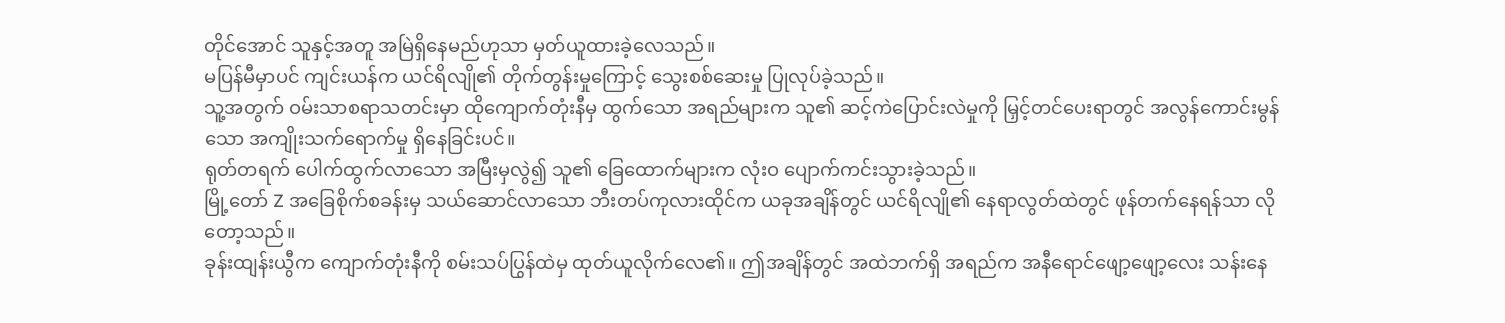တိုင်အောင် သူနှင့်အတူ အမြဲရှိနေမည်ဟုသာ မှတ်ယူထားခဲ့လေသည်။
မပြန်မီမှာပင် ကျင်းယန်က ယင်ရိလျို၏ တိုက်တွန်းမှုကြောင့် သွေးစစ်ဆေးမှု ပြုလုပ်ခဲ့သည်။
သူ့အတွက် ဝမ်းသာစရာသတင်းမှာ ထိုကျောက်တုံးနီမှ ထွက်သော အရည်များက သူ၏ ဆင့်ကဲပြောင်းလဲမှုကို မြှင့်တင်ပေးရာတွင် အလွန်ကောင်းမွန်သော အကျိုးသက်ရောက်မှု ရှိနေခြင်းပင်။
ရုတ်တရက် ပေါက်ထွက်လာသော အမြီးမှလွဲ၍ သူ၏ ခြေထောက်များက လုံးဝ ပျောက်ကင်းသွားခဲ့သည်။
မြို့တော် Z အခြေစိုက်စခန်းမှ သယ်ဆောင်လာသော ဘီးတပ်ကုလားထိုင်က ယခုအချိန်တွင် ယင်ရိလျို၏ နေရာလွတ်ထဲတွင် ဖုန်တက်နေရန်သာ လိုတော့သည်။
ခုန်းထျန်းယွီက ကျောက်တုံးနီကို စမ်းသပ်ပြွန်ထဲမှ ထုတ်ယူလိုက်လေ၏။ ဤအချိန်တွင် အထဲဘက်ရှိ အရည်က အနီရောင်ဖျော့ဖျော့လေး သန်းနေ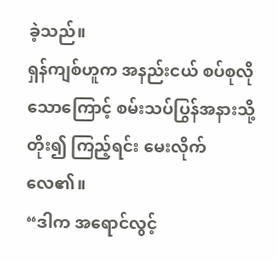ခဲ့သည်။
ရှန်ကျစ်ဟူက အနည်းငယ် စပ်စုလိုသောကြောင့် စမ်းသပ်ပြွန်အနားသို့ တိုး၍ ကြည့်ရင်း မေးလိုက်လေ၏။
“ဒါက အရောင်လွင့်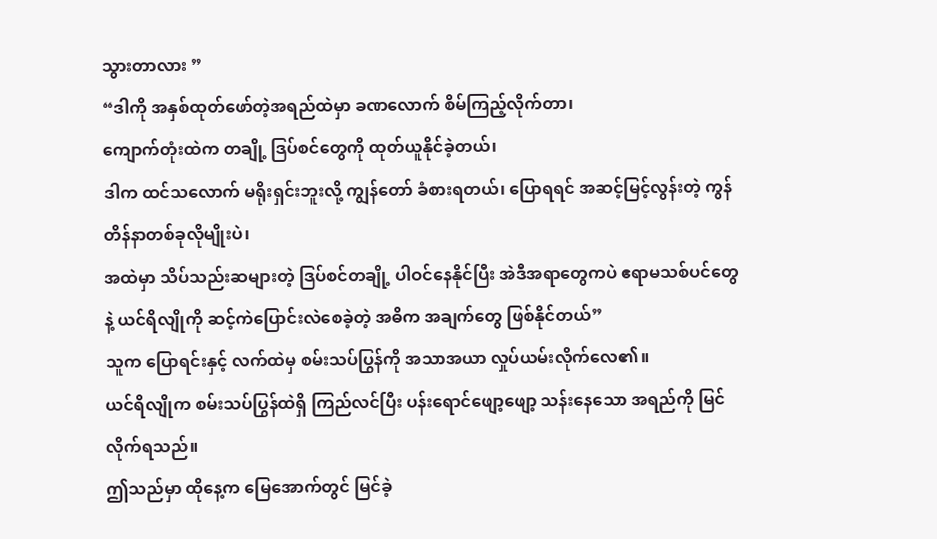သွားတာလား ”
“ဒါကို အနှစ်ထုတ်ဖော်တဲ့အရည်ထဲမှာ ခဏလောက် စိမ်ကြည့်လိုက်တာ၊
ကျောက်တုံးထဲက တချို့ ဒြပ်စင်တွေကို ထုတ်ယူနိုင်ခဲ့တယ်၊
ဒါက ထင်သလောက် မရိုးရှင်းဘူးလို့ ကျွန်တော် ခံစားရတယ်၊ ပြောရရင် အဆင့်မြင့်လွန်းတဲ့ ကွန်တိန်နာတစ်ခုလိုမျိုးပဲ၊
အထဲမှာ သိပ်သည်းဆများတဲ့ ဒြပ်စင်တချို့ ပါဝင်နေနိုင်ပြီး အဲဒီအရာတွေကပဲ ဧရာမသစ်ပင်တွေနဲ့ ယင်ရိလျိုကို ဆင့်ကဲပြောင်းလဲစေခဲ့တဲ့ အဓိက အချက်တွေ ဖြစ်နိုင်တယ်”
သူက ပြောရင်းနှင့် လက်ထဲမှ စမ်းသပ်ပြွန်ကို အသာအယာ လှုပ်ယမ်းလိုက်လေ၏။
ယင်ရိလျိုက စမ်းသပ်ပြွန်ထဲရှိ ကြည်လင်ပြီး ပန်းရောင်ဖျော့ဖျော့ သန်းနေသော အရည်ကို မြင်လိုက်ရသည်။
ဤသည်မှာ ထိုနေ့က မြေအောက်တွင် မြင်ခဲ့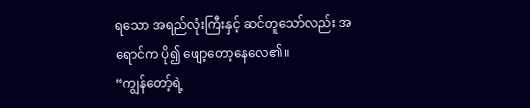ရသော အရည်လုံးကြီးနှင့် ဆင်တူသော်လည်း အရောင်က ပို၍ ဖျော့တော့နေလေ၏။
“ကျွန်တော့်ရဲ့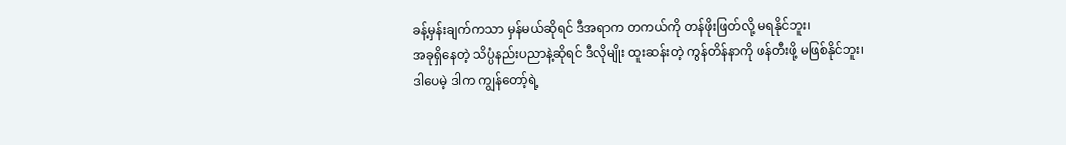ခန့်မှန်းချက်ကသာ မှန်မယ်ဆိုရင် ဒီအရာက တကယ်ကို တန်ဖိုးဖြတ်လို့ မရနိုင်ဘူး၊
အခုရှိနေတဲ့ သိပ္ပံနည်းပညာနဲ့ဆိုရင် ဒီလိုမျိုး ထူးဆန်းတဲ့ ကွန်တိန်နာကို ဖန်တီးဖို့ မဖြစ်နိုင်ဘူး၊
ဒါပေမဲ့ ဒါက ကျွန်တော့်ရဲ့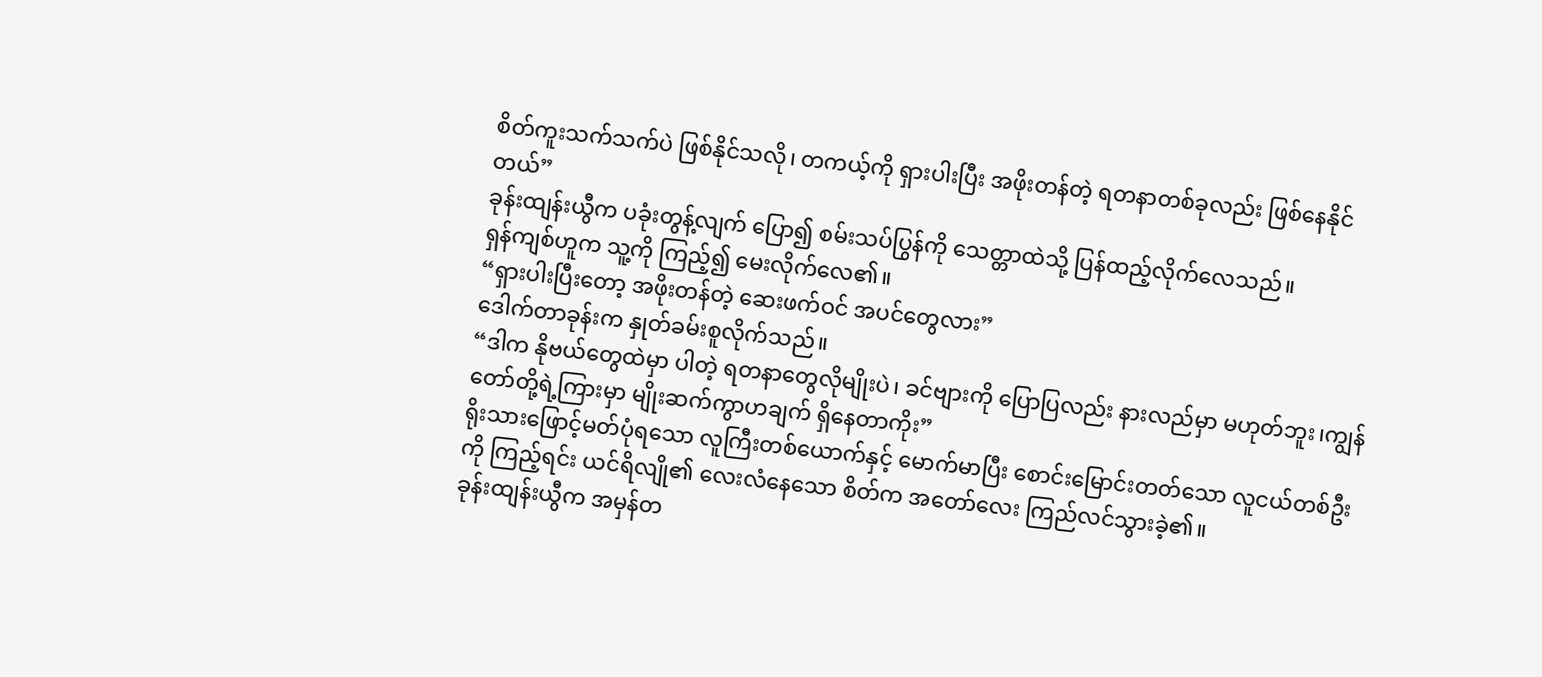စိတ်ကူးသက်သက်ပဲ ဖြစ်နိုင်သလို၊ တကယ့်ကို ရှားပါးပြီး အဖိုးတန်တဲ့ ရတနာတစ်ခုလည်း ဖြစ်နေနိုင်တယ်”
ခုန်းထျန်းယွီက ပခုံးတွန့်လျက် ပြော၍ စမ်းသပ်ပြွန်ကို သေတ္တာထဲသို့ ပြန်ထည့်လိုက်လေသည်။
ရှန်ကျစ်ဟူက သူ့ကို ကြည့်၍ မေးလိုက်လေ၏။
“ရှားပါးပြီးတော့ အဖိုးတန်တဲ့ ဆေးဖက်ဝင် အပင်တွေလား”
ဒေါက်တာခုန်းက နှုတ်ခမ်းစူလိုက်သည်။
“ဒါက နိုဗယ်တွေထဲမှာ ပါတဲ့ ရတနာတွေလိုမျိုးပဲ၊ ခင်ဗျားကို ပြောပြလည်း နားလည်မှာ မဟုတ်ဘူး၊ကျွန်တော်တို့ရဲ့ကြားမှာ မျိုးဆက်ကွာဟချက် ရှိနေတာကိုး”
ရိုးသားဖြောင့်မတ်ပုံရသော လူကြီးတစ်ယောက်နှင့် မောက်မာပြီး စောင်းမြောင်းတတ်သော လူငယ်တစ်ဦးကို ကြည့်ရင်း ယင်ရိလျို၏ လေးလံနေသော စိတ်က အတော်လေး ကြည်လင်သွားခဲ့၏။
ခုန်းထျန်းယွီက အမှန်တ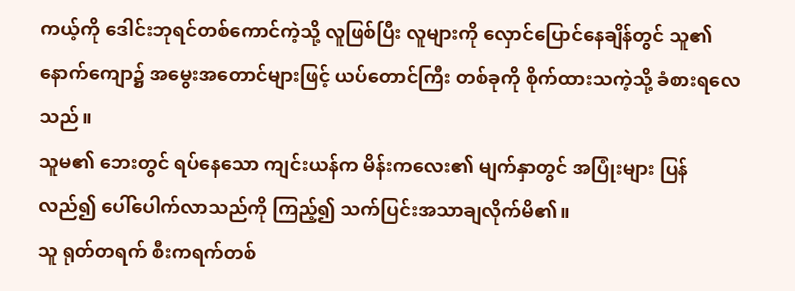ကယ့်ကို ဒေါင်းဘုရင်တစ်ကောင်ကဲ့သို့ လူဖြစ်ပြီး လူများကို လှောင်ပြောင်နေချိန်တွင် သူ၏ နောက်ကျော၌ အမွေးအတောင်များဖြင့် ယပ်တောင်ကြီး တစ်ခုကို စိုက်ထားသကဲ့သို့ ခံစားရလေသည်။
သူမ၏ ဘေးတွင် ရပ်နေသော ကျင်းယန်က မိန်းကလေး၏ မျက်နှာတွင် အပြုံးများ ပြန်လည်၍ ပေါ်ပေါက်လာသည်ကို ကြည့်၍ သက်ပြင်းအသာချလိုက်မိ၏။
သူ ရုတ်တရက် စီးကရက်တစ်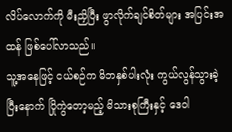လိပ်လောက်ကို မီးညှိပြီး ဖွာလိုက်ချင်စိတ်များ အပြင်းအထန် ဖြစ်ပေါ်လာသည်။
သူ့အနေဖြင့် ငယ်စဉ်က မိဘနှစ်ပါးလုံး ကွယ်လွန်သွားခဲ့ပြီးနောက် ပြိုကွဲတော့မည့် မိသားစုကြီးနှင့် ဒေဝါ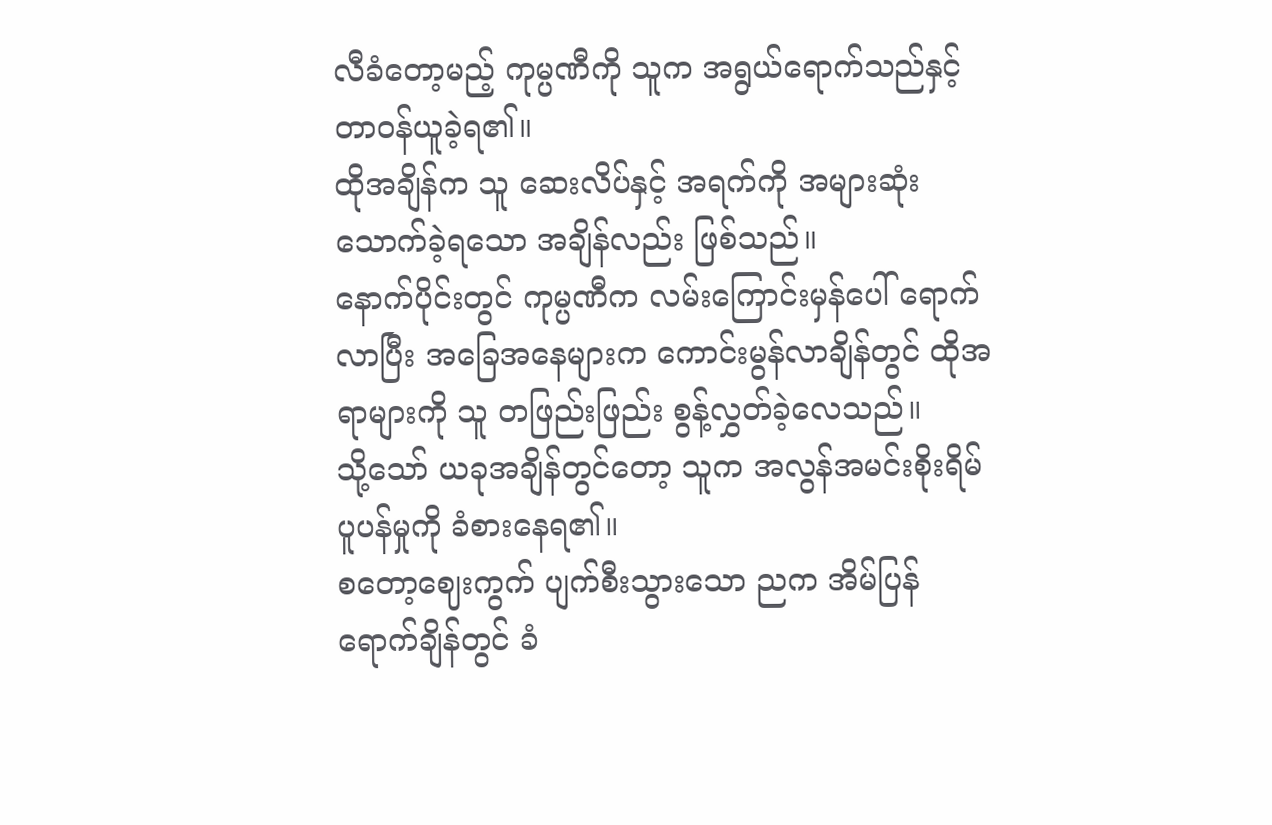လီခံတော့မည့် ကုမ္ပဏီကို သူက အရွယ်ရောက်သည်နှင့် တာဝန်ယူခဲ့ရ၏။
ထိုအချိန်က သူ ဆေးလိပ်နှင့် အရက်ကို အများဆုံး သောက်ခဲ့ရသော အချိန်လည်း ဖြစ်သည်။
နောက်ပိုင်းတွင် ကုမ္ပဏီက လမ်းကြောင်းမှန်ပေါ် ရောက်လာပြီး အခြေအနေများက ကောင်းမွန်လာချိန်တွင် ထိုအရာများကို သူ တဖြည်းဖြည်း စွန့်လွှတ်ခဲ့လေသည်။
သို့သော် ယခုအချိန်တွင်တော့ သူက အလွန်အမင်းစိုးရိမ်ပူပန်မှုကို ခံစားနေရ၏။
စတော့ဈေးကွက် ပျက်စီးသွားသော ညက အိမ်ပြန်ရောက်ချိန်တွင် ခံ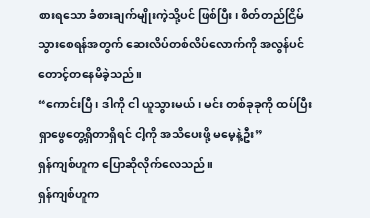စားရသော ခံစားချက်မျိုးကဲ့သို့ပင် ဖြစ်ပြီး၊ စိတ်တည်ငြိမ်သွားစေရန်အတွက် ဆေးလိပ်တစ်လိပ်လောက်ကို အလွန်ပင်တောင့်တနေမိခဲ့သည်။
“ကောင်းပြီ၊ ဒါကို ငါ ယူသွားမယ်၊ မင်း တစ်ခုခုကို ထပ်ပြီး ရှာဖွေတွေ့ရှိတာရှိရင် ငါ့ကို အသိပေးဖို့ မမေ့နဲ့ဦး”
ရှန်ကျစ်ဟူက ပြောဆိုလိုက်လေသည်။
ရှန်ကျစ်ဟူက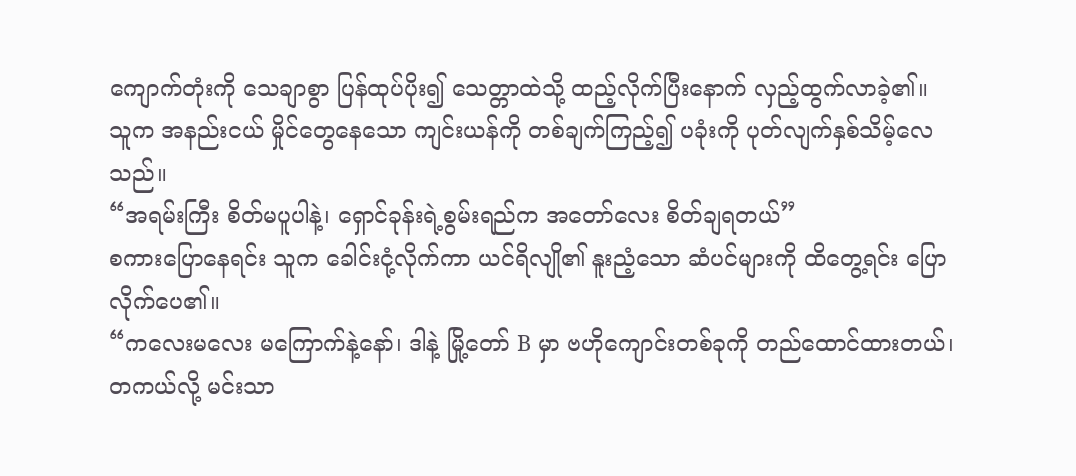ကျောက်တုံးကို သေချာစွာ ပြန်ထုပ်ပိုး၍ သေတ္တာထဲသို့ ထည့်လိုက်ပြီးနောက် လှည့်ထွက်လာခဲ့၏။
သူက အနည်းငယ် မှိုင်တွေနေသော ကျင်းယန်ကို တစ်ချက်ကြည့်၍ ပခုံးကို ပုတ်လျက်နှစ်သိမ့်လေသည်။
“အရမ်းကြီး စိတ်မပူပါနဲ့၊ ရှောင်ခုန်းရဲ့စွမ်းရည်က အတော်လေး စိတ်ချရတယ်”
စကားပြောနေရင်း သူက ခေါင်းငုံ့လိုက်ကာ ယင်ရိလျို၏ နူးညံ့သော ဆံပင်များကို ထိတွေ့ရင်း ပြောလိုက်ပေ၏။
“ကလေးမလေး မကြောက်နဲ့နော်၊ ဒါနဲ့ မြို့တော် B မှာ ဗဟိုကျောင်းတစ်ခုကို တည်ထောင်ထားတယ်၊
တကယ်လို့ မင်းသာ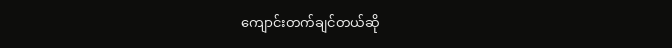ကျောင်းတက်ချင်တယ်ဆို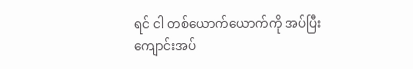ရင် ငါ တစ်ယောက်ယောက်ကို အပ်ပြီး ကျောင်းအပ်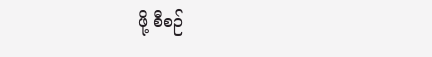ဖို့ စီစဉ်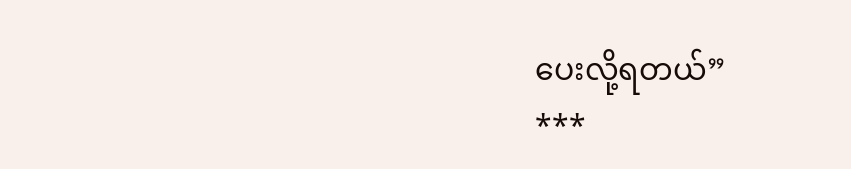ပေးလို့ရတယ်”
***